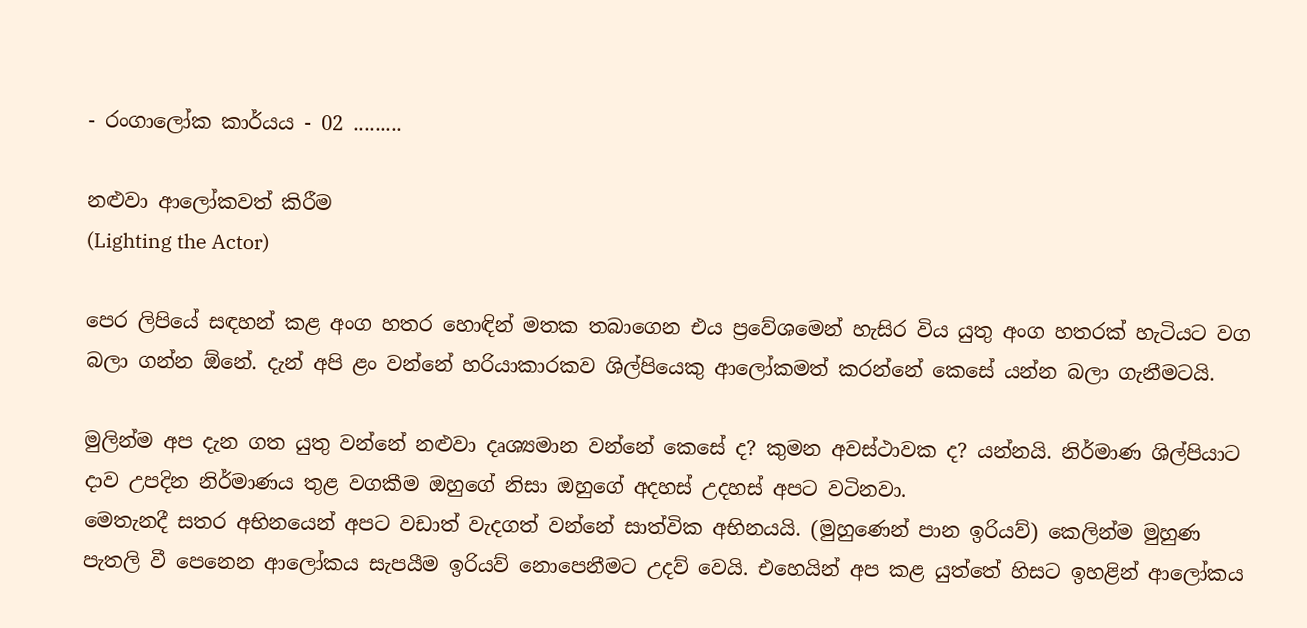- රංගාලෝක කාර්යය - 02 .........

නළුවා ආලෝකවත් කිරීම
(Lighting the Actor)

පෙර ලිපියේ සඳහන් කළ අංග හතර හොඳින් මතක තබාගෙන එය ප්‍රවේශමෙන් හැසිර විය යුතු අංග හතරක් හැටියට වග බලා ගන්න ඕනේ. දැන් අපි ළං වන්නේ හරියාකාරකව ශිල්පියෙකු ආලෝකමත් කරන්නේ කෙසේ යන්න බලා ගැනීමටයි.

මුලින්ම අප දැන ගත යුතු වන්නේ නළුවා දෘශ්‍යමාන වන්නේ කෙසේ ද? කුමන අවස්ථාවක ද? යන්නයි. නිර්මාණ ශිල්පියාට දාව උපදින නිර්මාණය තුළ වගකීම ඔහුගේ නිසා ඔහුගේ අදහස් උදහස් අපට වටිනවා.
මෙතැනදී සතර අභිනයෙන් අපට වඩාත් වැදගත් වන්නේ සාත්වික අභිනයයි. (මුහුණෙන් පාන ඉරියව්) කෙලින්ම මුහුණ පැතලි වී පෙනෙන ආලෝකය සැපයීම ඉරියව් නොපෙනීමට උදව් වෙයි. එහෙයින් අප කළ යුත්තේ හිසට ඉහළින් ආලෝකය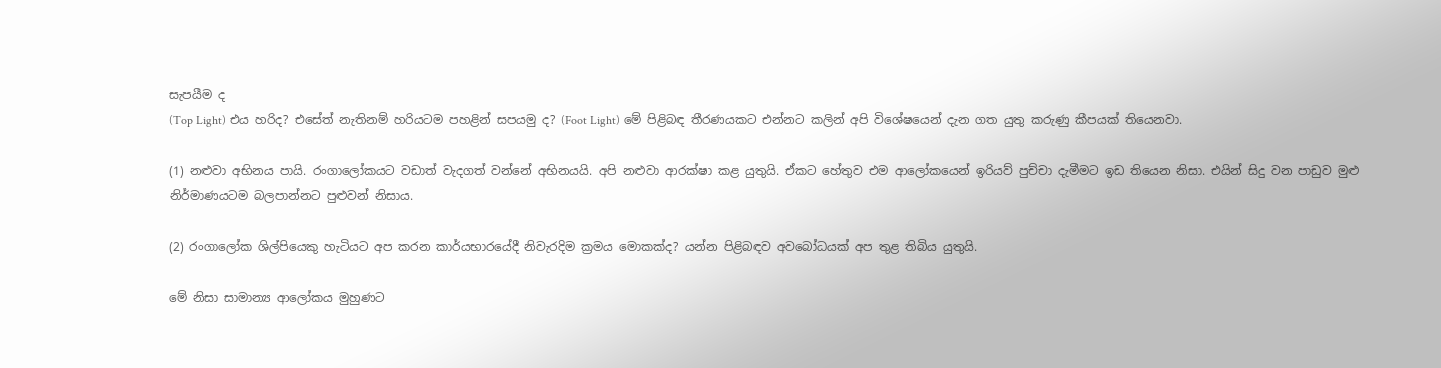සැපයීම ද
(Top Light) එය හරිද? එසේත් නැතිනම් හරියටම පහළින් සපයමු ද? (Foot Light) මේ පිළිබඳ තීරණයකට එන්නට කලින් අපි විශේෂයෙන් දැන ගත යුතු කරුණු කීපයක් තියෙනවා.

(1) නළුවා අභිනය පායි. රංගාලෝකයට වඩාත් වැදගත් වන්නේ අභිනයයි. අපි නළුවා ආරක්ෂා කළ යුතුයි. ඒකට හේතුව එම ආලෝකයෙන් ඉරියව් පුච්චා දැමීමට ඉඩ තියෙන නිසා. එයින් සිදු වන පාඩුව මුළු නිර්මාණයටම බලපාන්නට පුළුවන් නිසාය.

(2) රංගාලෝක ශිල්පියෙකු හැටියට අප කරන කාර්යභාරයේදී නිවැරදිම ක්‍රමය මොකක්ද? යන්න පිළිබඳව අවබෝධයක් අප තුළ තිබිය යුතුයි.

මේ නිසා සාමාන්‍ය ආලෝකය මුහුණට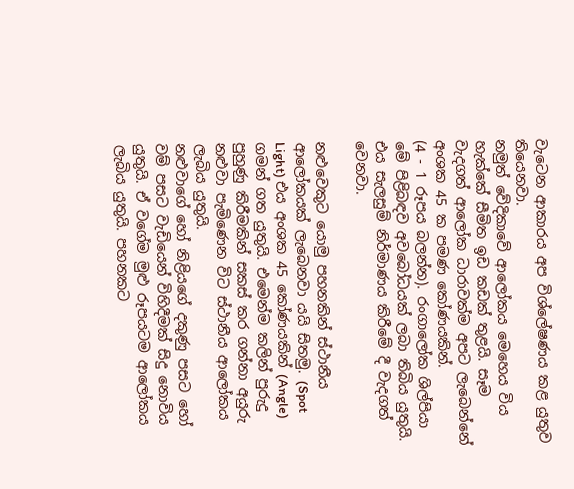වැටෙන ආකාරය අප විශ්ලේෂණය කළ යුතුව තියෙනවා.
නමුත් වේදිකාවේ ආලෝකය මෙහෙය විය හැක්කේ සීමිත ඉඩ කඩක් තුළයි. සෑම වැදගත් ආලෝක ධාරාවක්ම අපට ලැබෙන්නේ අංශක 45 ක පමණ කෝණයකින්.
(4 - 1 රූපය බලන්න). රංගාලෝක ශිල්පියා මේ පිළිබඳව අවබෝධයක් ලබා තිබිය යුතුයි. එය සැලසුම් නිර්මාණය කිරීමේ දී වැදගත් වෙනවා.

නළුවෙකුට යොමු පහනකින් ස්ථානීය ආලෝකයක් ලැබෙනවා යයි සිතමු. (Spot Light) එය අංශක 45 කෝණයකින් (Angle) ගමන් ගත යුතුයි. එමෙන්ම කලින් පුරුදු පුහුණු කිරීමකින් සකස් කර ගන්නා අයුරු නළුවා පැමිණෙන විට ස්ථානීය ආලෝකය ලැබිය යුතුයි.
නළුවාගේ හෝ නිළියගේ දකුණු පසට හෝ වම් පසට වැඩියෙන් විහිදීමක් සිදු නොවිය යුතුයි. ඒ වගේම මුළු රූපයටම ආලෝකය ලැබිය යුතුයි. පහනකට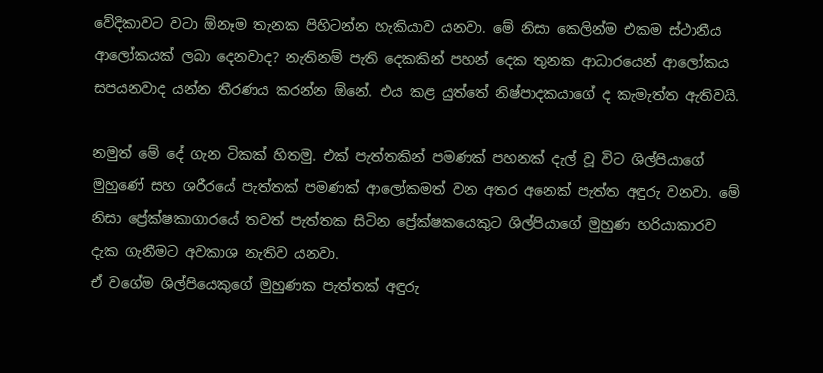වේදිකාවට වටා ඕනෑම තැනක පිහිටන්න හැකියාව යනවා. මේ නිසා කෙලින්ම එකම ස්ථානීය ආලෝකයක් ලබා දෙනවාද? නැතිනම් පැති දෙකකින් පහන් දෙක තුනක ආධාරයෙන් ආලෝකය සපයනවාද යන්න තීරණය කරන්න ඕනේ. එය කළ යුත්තේ නිෂ්පාදකයාගේ ද කැමැත්ත ඇතිවයි.

නමුත් මේ දේ ගැන ටිකක් හිතමු. එක් පැත්තකින් පමණක් පහනක් දැල් වූ විට ශිල්පියාගේ මුහුණේ සහ ශරීරයේ පැත්තක් පමණක් ආලෝකමත් වන අතර අනෙක් පැත්ත අඳුරු වනවා. මේ නිසා ප්‍රේක්ෂකාගාරයේ තවත් පැත්තක සිටින ප්‍රේක්ෂකයෙකුට ශිල්පියාගේ මුහුණ හරියාකාරව දැක ගැනීමට අවකාශ නැතිව යනවා.
ඒ වගේම ශිල්පියෙකුගේ මුහුණක පැත්තක් අඳුරු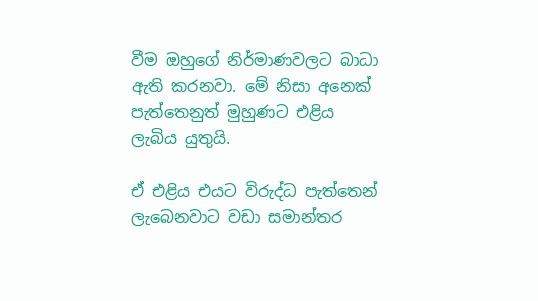වීම ඔහුගේ නිර්මාණවලට බාධා ඇති කරනවා. මේ නිසා අනෙක් පැත්තෙනුත් මුහුණට එළිය ලැබිය යුතුයි.

ඒ එළිය එයට විරුද්ධ පැත්තෙන් ලැබෙනවාට වඩා සමාන්තර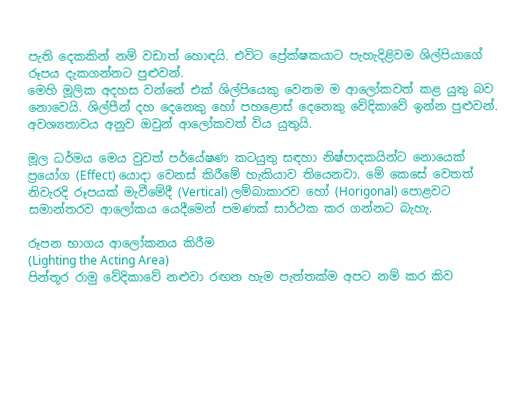පැති දෙකකින් නම් වඩාත් හොඳයි. එවිට ප්‍රේක්ෂකයාට පැහැදිළිවම ශිල්පියාගේ රූපය දැකගන්නට පුළුවන්.
මෙහි මූලික අදහස වන්නේ එක් ශිල්පියෙකු වෙනම ම ආලෝකවත් කළ යුතු බව නොවෙයි. ශිල්පීන් දහ දෙනෙකු හෝ පහළොස් දෙනෙකු වේදිකාවේ ඉන්න පුළුවන්. අවශ්‍යතාවය අනුව ඔවුන් ආලෝකවත් විය යුතුයි.

මූල ධර්මය මෙය වුවත් පර්යේෂණ කටයුතු සඳහා නිෂ්පාදකයින්ට නොයෙක් ප්‍රයෝග (Effect) යොදා වෙනස් කිරීමේ හැකියාව තියෙනවා. මේ කෙසේ වෙතත් නිවැරදි රූපයක් මැවීමේදී (Vertical) ලම්බාකාරව හෝ (Horigonal) පොළවට සමාන්තරව ආලෝකය යෙදීමෙන් පමණක් සාර්ථක කර ගන්නට බැහැ.

රූපන භාගය ආලෝකනය කිරීම
(Lighting the Acting Area)
පින්තූර රාමු වේදිකාවේ නළුවා රඟන හැම පැත්තක්ම අපට නම් කර කිව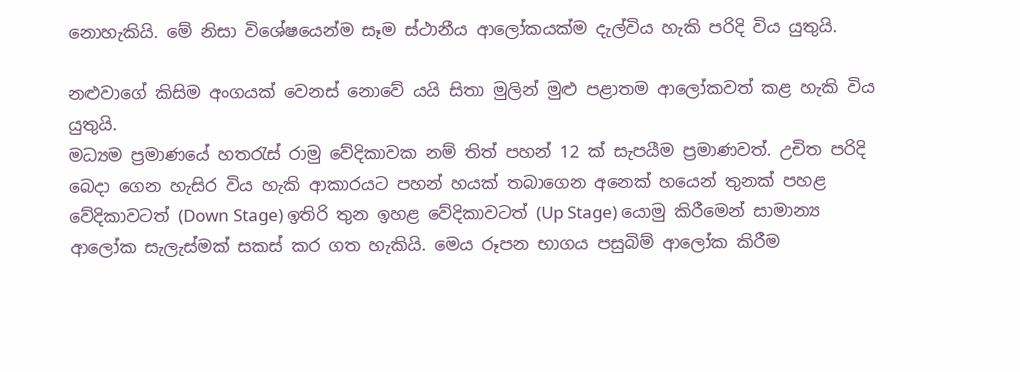නොහැකියි. මේ නිසා විශේෂයෙන්ම සෑම ස්ථානීය ආලෝකයක්ම දැල්විය හැකි පරිදි විය යුතුයි.

නළුවාගේ කිසිම අංගයක් වෙනස් නොවේ යයි සිතා මුලින් මුළු පළාතම ආලෝකවත් කළ හැකි විය යුතුයි.
මධ්‍යම ප්‍රමාණයේ හතරැස් රාමු වේදිකාවක නම් තිත් පහන් 12 ක් සැපයීම ප්‍රමාණවත්. උචිත පරිදි බෙදා ගෙන හැසිර විය හැකි ආකාරයට පහන් හයක් තබාගෙන අනෙක් හයෙන් තුනක් පහළ වේදිකාවටත් (Down Stage) ඉතිරි තුන ඉහළ වේදිකාවටත් (Up Stage) යොමු කිරීමෙන් සාමාන්‍ය ආලෝක සැලැස්මක් සකස් කර ගත හැකියි. මෙය රූපන භාගය පසුබිම් ආලෝක කිරීම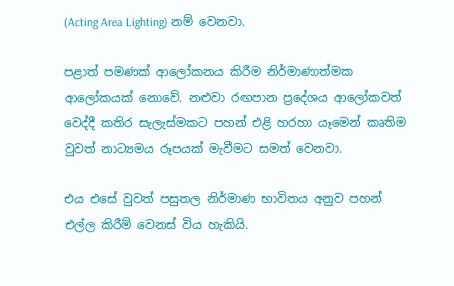(Acting Area Lighting) නම් වෙනවා.

පළාත් පමණක් ආලෝකනය කිරීම නිර්මාණාත්මක ආලෝකයක් නොවේ. නළුවා රඟපාන ප්‍රදේශය ආලෝකවත් වෙද්දී කතිර සැලැස්මකට පහන් එළි හරහා යෑමෙන් කෘතිම වුවත් නාට්‍යමය රූපයක් මැවීමට සමත් වෙනවා.

එය එසේ වුවත් පසුතල නිර්මාණ භාවිතය අනුව පහන් එල්ල කිරීම් වෙනස් විය හැකියි.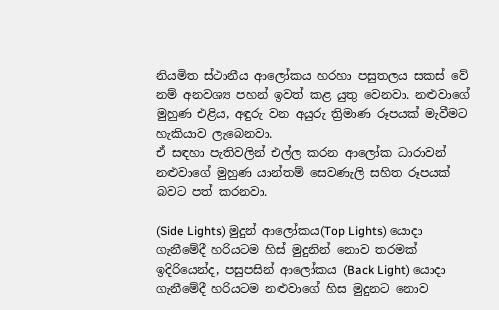නියමිත ස්ථානීය ආලෝකය හරහා පසුතලය සකස් වේ නම් අනවශ්‍ය පහන් ඉවත් කළ යුතු වෙනවා. නළුවාගේ මුහුණ එළිය, අඳුරු වන අයුරු ත්‍රිමාණ රූපයක් මැවීමට හැකියාව ලැබෙනවා.
ඒ සඳහා පැතිවලින් එල්ල කරන ආලෝක ධාරාවන් නළුවාගේ මුහුණ යාන්තම් සෙවණැලි සහිත රූපයක් බවට පත් කරනවා.

(Side Lights) මුදුන් ආලෝකය(Top Lights) යොදා ගැනීමේදී හරියටම හිස් මුදුනින් නොව තරමක් ඉදිරියෙන්ද, පසුපසින් ආලෝකය (Back Light) යොදා ගැනීමේදී හරියටම නළුවාගේ හිස මුදුනට නොව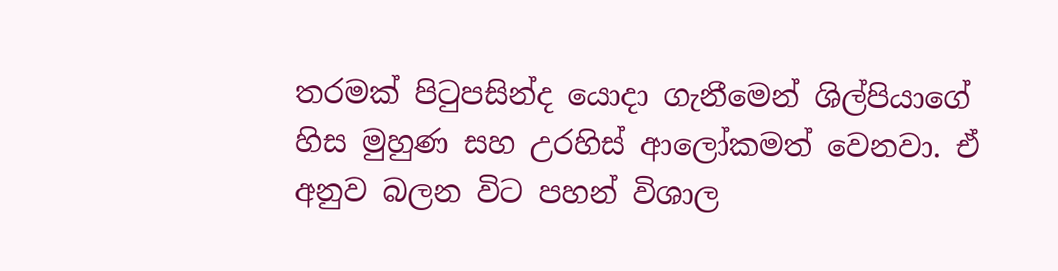තරමක් පිටුපසින්ද යොදා ගැනීමෙන් ශිල්පියාගේ හිස මුහුණ සහ උරහිස් ආලෝකමත් වෙනවා. ඒ අනුව බලන විට පහන් විශාල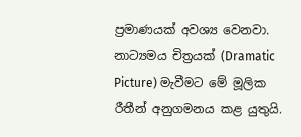ප්‍රමාණයක් අවශ්‍ය වෙනවා. නාට්‍යමය චිත්‍රයක් (Dramatic Picture) මැවීමට මේ මූලික රීතීන් අනුගමනය කළ යුතුයි.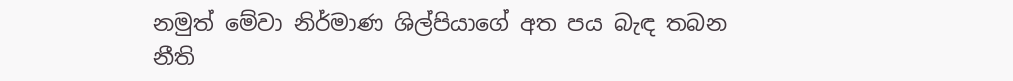නමුත් මේවා නිර්මාණ ශිල්පියාගේ අත පය බැඳ තබන නීති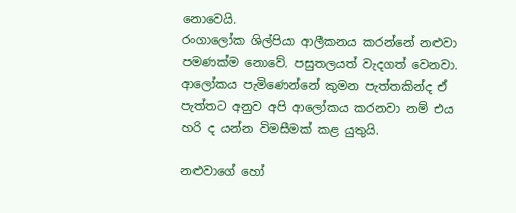නොවෙයි.
රංගාලෝක ශිල්පියා ආලීකනය කරන්නේ නළුවා පමණක්ම නොවේ. පසුතලයත් වැදගත් වෙනවා.
ආලෝකය පැමිණෙන්නේ කුමන පැත්තකින්ද ඒ පැත්තට අනුව අපි ආලෝකය කරනවා නම් එය හරි ද යන්න විමසීමක් කළ යුතුයි.

නළුවාගේ හෝ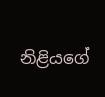නිළියගේ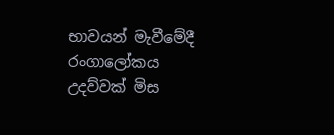භාවයන් මැවීමේදී රංගාලෝකය උදව්වක් මිස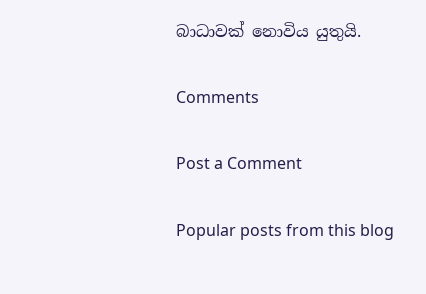බාධාවක් නොවිය යුතුයි.

Comments

Post a Comment

Popular posts from this blog